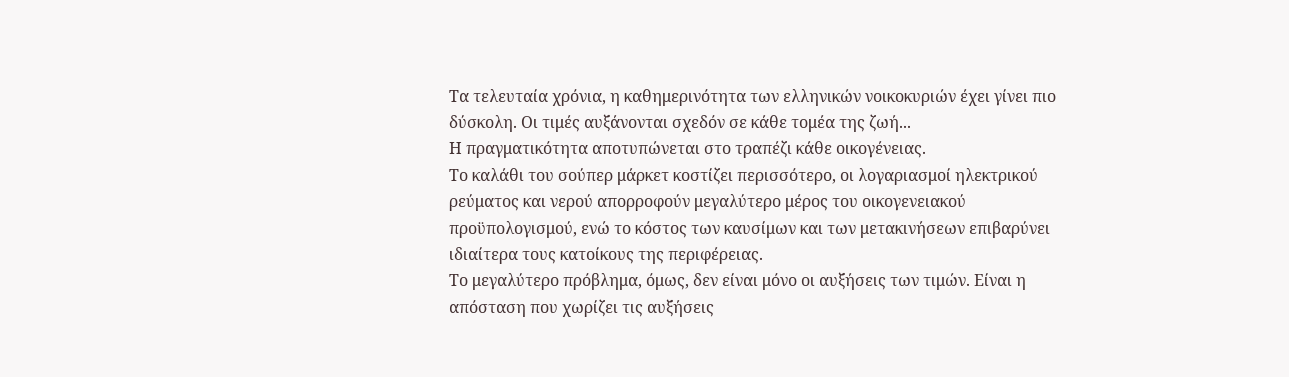Τα τελευταία χρόνια, η καθημερινότητα των ελληνικών νοικοκυριών έχει γίνει πιο δύσκολη. Οι τιμές αυξάνονται σχεδόν σε κάθε τομέα της ζωή...
Η πραγματικότητα αποτυπώνεται στο τραπέζι κάθε οικογένειας.
Το καλάθι του σούπερ μάρκετ κοστίζει περισσότερο, οι λογαριασμοί ηλεκτρικού ρεύματος και νερού απορροφούν μεγαλύτερο μέρος του οικογενειακού προϋπολογισμού, ενώ το κόστος των καυσίμων και των μετακινήσεων επιβαρύνει ιδιαίτερα τους κατοίκους της περιφέρειας.
Το μεγαλύτερο πρόβλημα, όμως, δεν είναι μόνο οι αυξήσεις των τιμών. Είναι η απόσταση που χωρίζει τις αυξήσεις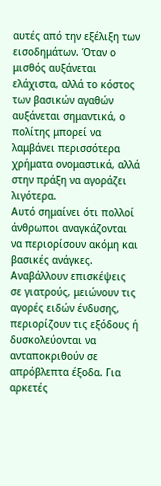αυτές από την εξέλιξη των εισοδημάτων. Όταν ο μισθός αυξάνεται ελάχιστα, αλλά το κόστος των βασικών αγαθών αυξάνεται σημαντικά, ο πολίτης μπορεί να λαμβάνει περισσότερα χρήματα ονομαστικά, αλλά στην πράξη να αγοράζει λιγότερα.
Αυτό σημαίνει ότι πολλοί άνθρωποι αναγκάζονται να περιορίσουν ακόμη και βασικές ανάγκες. Αναβάλλουν επισκέψεις σε γιατρούς, μειώνουν τις αγορές ειδών ένδυσης, περιορίζουν τις εξόδους ή δυσκολεύονται να ανταποκριθούν σε απρόβλεπτα έξοδα. Για αρκετές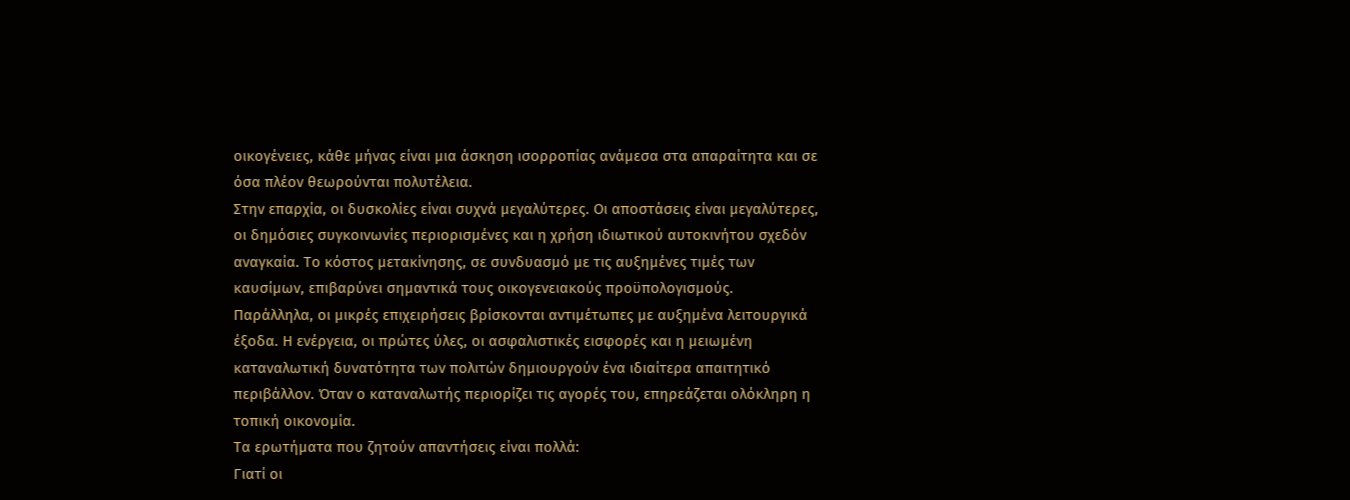οικογένειες, κάθε μήνας είναι μια άσκηση ισορροπίας ανάμεσα στα απαραίτητα και σε όσα πλέον θεωρούνται πολυτέλεια.
Στην επαρχία, οι δυσκολίες είναι συχνά μεγαλύτερες. Οι αποστάσεις είναι μεγαλύτερες, οι δημόσιες συγκοινωνίες περιορισμένες και η χρήση ιδιωτικού αυτοκινήτου σχεδόν αναγκαία. Το κόστος μετακίνησης, σε συνδυασμό με τις αυξημένες τιμές των καυσίμων, επιβαρύνει σημαντικά τους οικογενειακούς προϋπολογισμούς.
Παράλληλα, οι μικρές επιχειρήσεις βρίσκονται αντιμέτωπες με αυξημένα λειτουργικά έξοδα. Η ενέργεια, οι πρώτες ύλες, οι ασφαλιστικές εισφορές και η μειωμένη καταναλωτική δυνατότητα των πολιτών δημιουργούν ένα ιδιαίτερα απαιτητικό περιβάλλον. Όταν ο καταναλωτής περιορίζει τις αγορές του, επηρεάζεται ολόκληρη η τοπική οικονομία.
Τα ερωτήματα που ζητούν απαντήσεις είναι πολλά:
Γιατί οι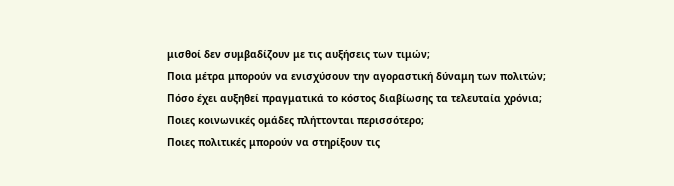μισθοί δεν συμβαδίζουν με τις αυξήσεις των τιμών;
Ποια μέτρα μπορούν να ενισχύσουν την αγοραστική δύναμη των πολιτών;
Πόσο έχει αυξηθεί πραγματικά το κόστος διαβίωσης τα τελευταία χρόνια;
Ποιες κοινωνικές ομάδες πλήττονται περισσότερο;
Ποιες πολιτικές μπορούν να στηρίξουν τις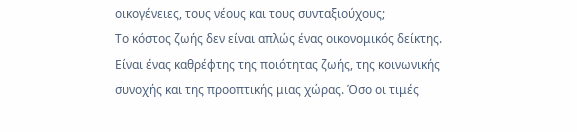οικογένειες, τους νέους και τους συνταξιούχους;
Το κόστος ζωής δεν είναι απλώς ένας οικονομικός δείκτης. Είναι ένας καθρέφτης της ποιότητας ζωής, της κοινωνικής συνοχής και της προοπτικής μιας χώρας. Όσο οι τιμές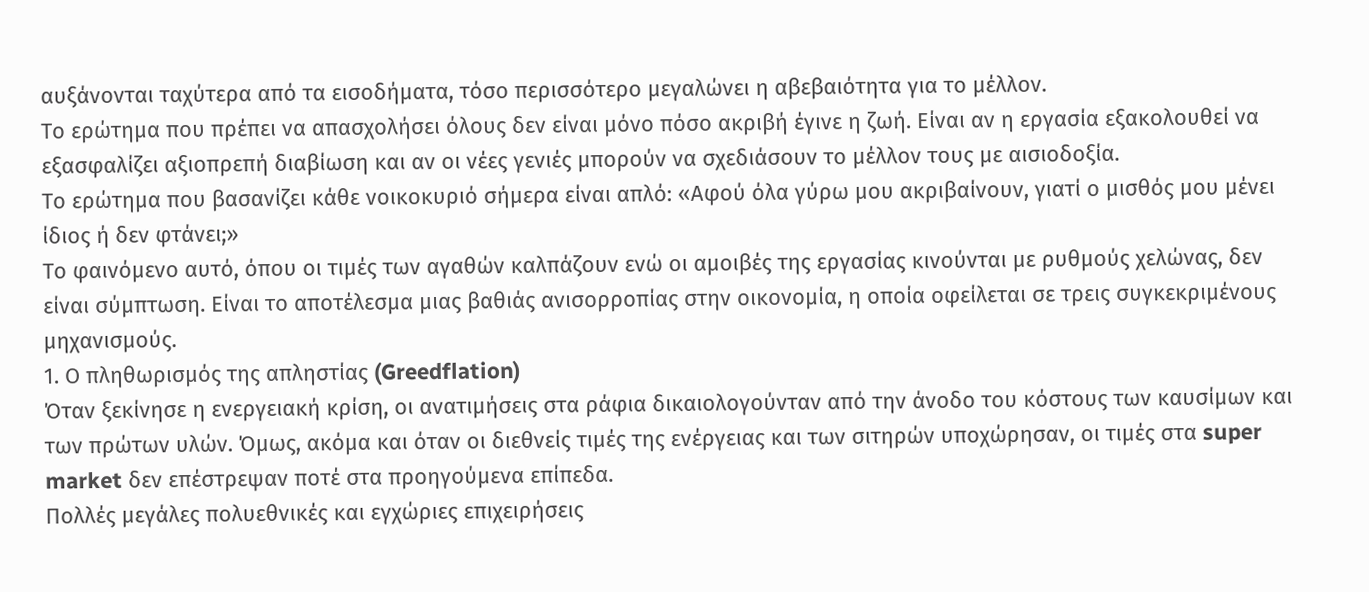αυξάνονται ταχύτερα από τα εισοδήματα, τόσο περισσότερο μεγαλώνει η αβεβαιότητα για το μέλλον.
Το ερώτημα που πρέπει να απασχολήσει όλους δεν είναι μόνο πόσο ακριβή έγινε η ζωή. Είναι αν η εργασία εξακολουθεί να εξασφαλίζει αξιοπρεπή διαβίωση και αν οι νέες γενιές μπορούν να σχεδιάσουν το μέλλον τους με αισιοδοξία.
Το ερώτημα που βασανίζει κάθε νοικοκυριό σήμερα είναι απλό: «Αφού όλα γύρω μου ακριβαίνουν, γιατί ο μισθός μου μένει ίδιος ή δεν φτάνει;»
Το φαινόμενο αυτό, όπου οι τιμές των αγαθών καλπάζουν ενώ οι αμοιβές της εργασίας κινούνται με ρυθμούς χελώνας, δεν είναι σύμπτωση. Είναι το αποτέλεσμα μιας βαθιάς ανισορροπίας στην οικονομία, η οποία οφείλεται σε τρεις συγκεκριμένους μηχανισμούς.
1. Ο πληθωρισμός της απληστίας (Greedflation)
Όταν ξεκίνησε η ενεργειακή κρίση, οι ανατιμήσεις στα ράφια δικαιολογούνταν από την άνοδο του κόστους των καυσίμων και των πρώτων υλών. Όμως, ακόμα και όταν οι διεθνείς τιμές της ενέργειας και των σιτηρών υποχώρησαν, οι τιμές στα super market δεν επέστρεψαν ποτέ στα προηγούμενα επίπεδα.
Πολλές μεγάλες πολυεθνικές και εγχώριες επιχειρήσεις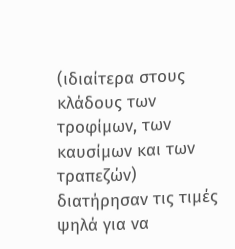(ιδιαίτερα στους κλάδους των τροφίμων, των καυσίμων και των τραπεζών) διατήρησαν τις τιμές ψηλά για να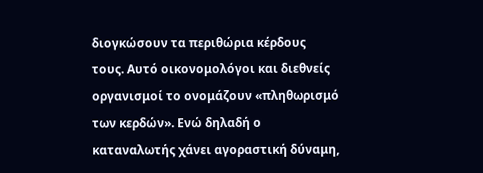διογκώσουν τα περιθώρια κέρδους τους. Αυτό οικονομολόγοι και διεθνείς οργανισμοί το ονομάζουν «πληθωρισμό των κερδών». Ενώ δηλαδή ο καταναλωτής χάνει αγοραστική δύναμη,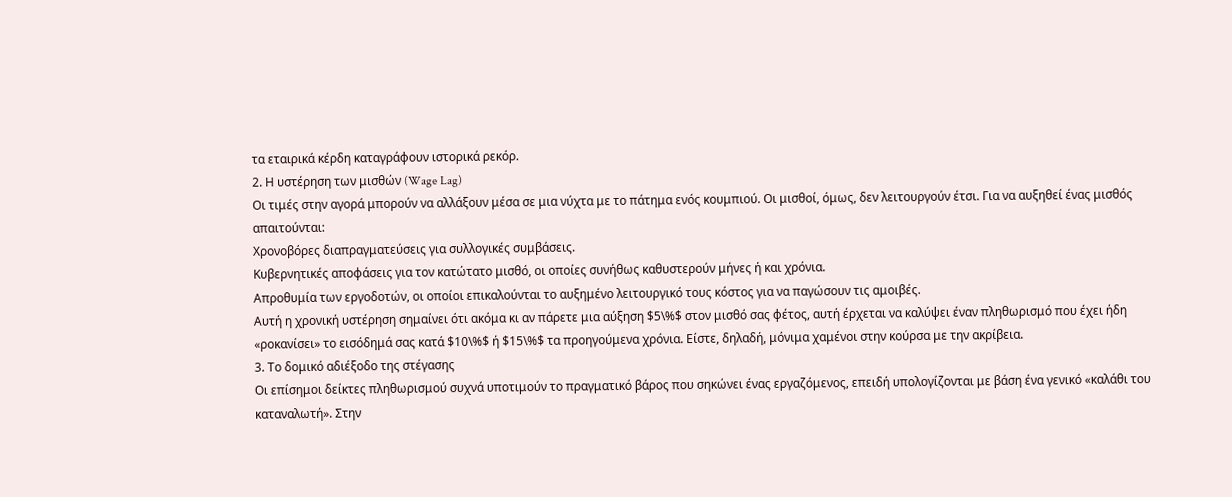τα εταιρικά κέρδη καταγράφουν ιστορικά ρεκόρ.
2. Η υστέρηση των μισθών (Wage Lag)
Οι τιμές στην αγορά μπορούν να αλλάξουν μέσα σε μια νύχτα με το πάτημα ενός κουμπιού. Οι μισθοί, όμως, δεν λειτουργούν έτσι. Για να αυξηθεί ένας μισθός απαιτούνται:
Χρονοβόρες διαπραγματεύσεις για συλλογικές συμβάσεις.
Κυβερνητικές αποφάσεις για τον κατώτατο μισθό, οι οποίες συνήθως καθυστερούν μήνες ή και χρόνια.
Απροθυμία των εργοδοτών, οι οποίοι επικαλούνται το αυξημένο λειτουργικό τους κόστος για να παγώσουν τις αμοιβές.
Αυτή η χρονική υστέρηση σημαίνει ότι ακόμα κι αν πάρετε μια αύξηση $5\%$ στον μισθό σας φέτος, αυτή έρχεται να καλύψει έναν πληθωρισμό που έχει ήδη «ροκανίσει» το εισόδημά σας κατά $10\%$ ή $15\%$ τα προηγούμενα χρόνια. Είστε, δηλαδή, μόνιμα χαμένοι στην κούρσα με την ακρίβεια.
3. Το δομικό αδιέξοδο της στέγασης
Οι επίσημοι δείκτες πληθωρισμού συχνά υποτιμούν το πραγματικό βάρος που σηκώνει ένας εργαζόμενος, επειδή υπολογίζονται με βάση ένα γενικό «καλάθι του καταναλωτή». Στην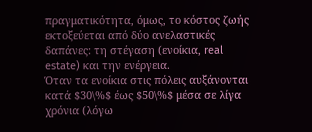πραγματικότητα, όμως, το κόστος ζωής εκτοξεύεται από δύο ανελαστικές δαπάνες: τη στέγαση (ενοίκια, real estate) και την ενέργεια.
Όταν τα ενοίκια στις πόλεις αυξάνονται κατά $30\%$ έως $50\%$ μέσα σε λίγα χρόνια (λόγω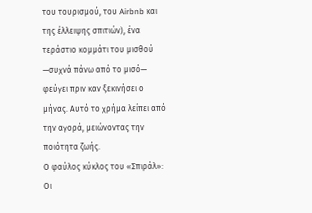του τουρισμού, του Airbnb και της έλλειψης σπιτιών), ένα τεράστιο κομμάτι του μισθού —συχνά πάνω από το μισό— φεύγει πριν καν ξεκινήσει ο μήνας. Αυτό το χρήμα λείπει από την αγορά, μειώνοντας την ποιότητα ζωής.
Ο φαύλος κύκλος του «Σπιράλ»: Οι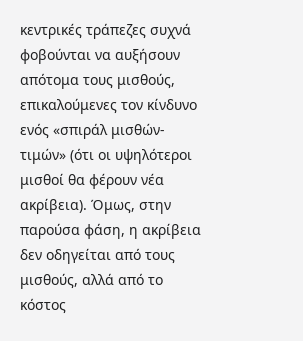κεντρικές τράπεζες συχνά φοβούνται να αυξήσουν απότομα τους μισθούς, επικαλούμενες τον κίνδυνο ενός «σπιράλ μισθών-τιμών» (ότι οι υψηλότεροι μισθοί θα φέρουν νέα ακρίβεια). Όμως, στην παρούσα φάση, η ακρίβεια δεν οδηγείται από τους μισθούς, αλλά από το κόστος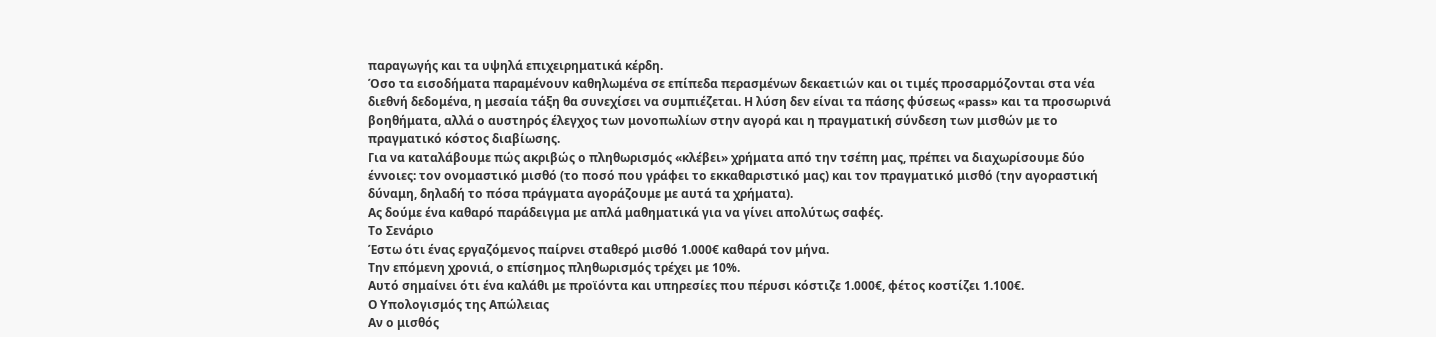παραγωγής και τα υψηλά επιχειρηματικά κέρδη.
Όσο τα εισοδήματα παραμένουν καθηλωμένα σε επίπεδα περασμένων δεκαετιών και οι τιμές προσαρμόζονται στα νέα διεθνή δεδομένα, η μεσαία τάξη θα συνεχίσει να συμπιέζεται. Η λύση δεν είναι τα πάσης φύσεως «pass» και τα προσωρινά βοηθήματα, αλλά ο αυστηρός έλεγχος των μονοπωλίων στην αγορά και η πραγματική σύνδεση των μισθών με το πραγματικό κόστος διαβίωσης.
Για να καταλάβουμε πώς ακριβώς ο πληθωρισμός «κλέβει» χρήματα από την τσέπη μας, πρέπει να διαχωρίσουμε δύο έννοιες: τον ονομαστικό μισθό (το ποσό που γράφει το εκκαθαριστικό μας) και τον πραγματικό μισθό (την αγοραστική δύναμη, δηλαδή το πόσα πράγματα αγοράζουμε με αυτά τα χρήματα).
Ας δούμε ένα καθαρό παράδειγμα με απλά μαθηματικά για να γίνει απολύτως σαφές.
Το Σενάριο
Έστω ότι ένας εργαζόμενος παίρνει σταθερό μισθό 1.000€ καθαρά τον μήνα.
Την επόμενη χρονιά, ο επίσημος πληθωρισμός τρέχει με 10%.
Αυτό σημαίνει ότι ένα καλάθι με προϊόντα και υπηρεσίες που πέρυσι κόστιζε 1.000€, φέτος κοστίζει 1.100€.
Ο Υπολογισμός της Απώλειας
Αν ο μισθός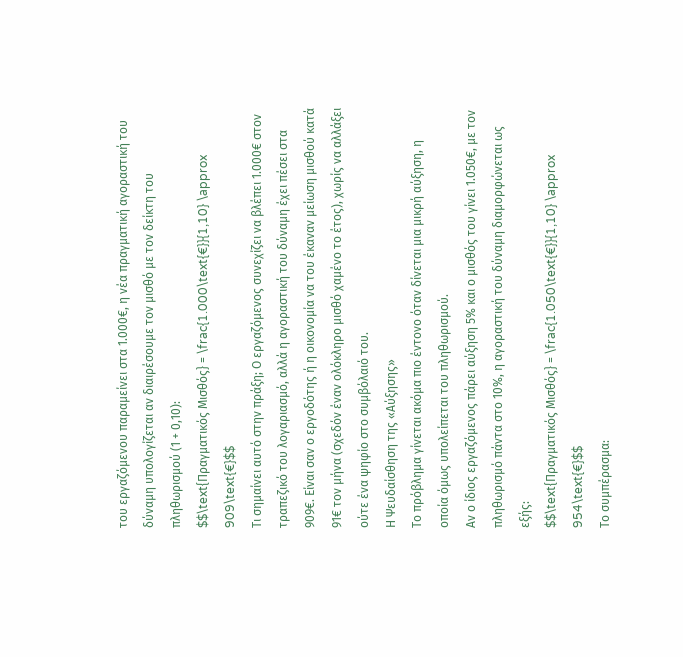του εργαζόμενου παραμείνει στα 1.000€, η νέα πραγματική αγοραστική του δύναμη υπολογίζεται αν διαιρέσουμε τον μισθό με τον δείκτη του πληθωρισμού (1 + 0,10):
$$\text{Πραγματικός Μισθός} = \frac{1.000\text{€}}{1,10} \approx 909\text{€}$$
Τι σημαίνει αυτό στην πράξη; Ο εργαζόμενος συνεχίζει να βλέπει 1.000€ στον τραπεζικό του λογαριασμό, αλλά η αγοραστική του δύναμη έχει πέσει στα 909€. Είναι σαν ο εργοδότης ή η οικονομία να του έκαναν μείωση μισθού κατά 91€ τον μήνα (σχεδόν έναν ολόκληρο μισθό χαμένο το έτος), χωρίς να αλλάξει ούτε ένα ψηφίο στο συμβόλαιό του.
Η Ψευδαίσθηση της «Αύξησης»
Το πρόβλημα γίνεται ακόμα πιο έντονο όταν δίνεται μια μικρή αύξηση, η οποία όμως υπολείπεται του πληθωρισμού.
Αν ο ίδιος εργαζόμενος πάρει αύξηση 5% και ο μισθός του γίνει 1.050€, με τον πληθωρισμό πάντα στο 10%, η αγοραστική του δύναμη διαμορφώνεται ως εξής:
$$\text{Πραγματικός Μισθός} = \frac{1.050\text{€}}{1,10} \approx 954\text{€}$$
Το συμπέρασμα: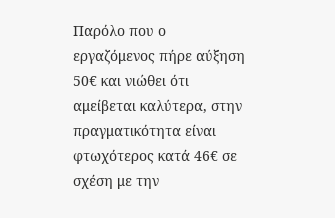Παρόλο που ο εργαζόμενος πήρε αύξηση 50€ και νιώθει ότι αμείβεται καλύτερα, στην πραγματικότητα είναι φτωχότερος κατά 46€ σε σχέση με την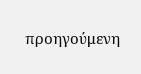προηγούμενη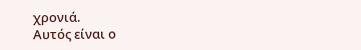χρονιά.
Αυτός είναι ο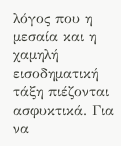λόγος που η μεσαία και η χαμηλή εισοδηματική τάξη πιέζονται ασφυκτικά. Για να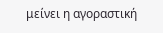μείνει η αγοραστική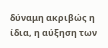δύναμη ακριβώς η ίδια, η αύξηση των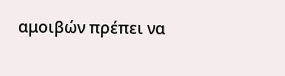αμοιβών πρέπει να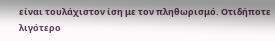είναι τουλάχιστον ίση με τον πληθωρισμό. Οτιδήποτε λιγότερο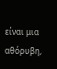είναι μια αθόρυβη,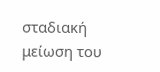σταδιακή μείωση του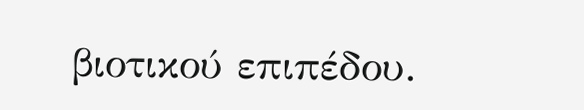βιοτικού επιπέδου.